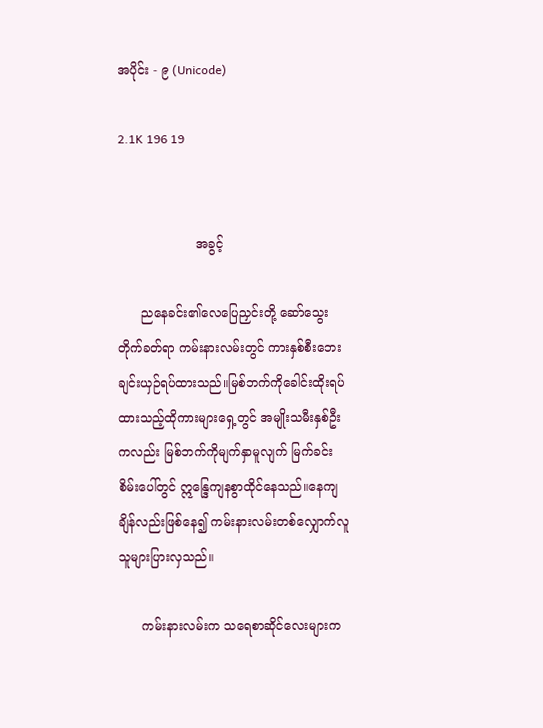အပိုင်း - ၉ (Unicode)

2.1K 196 19


                    အခွင့်

      ညနေခင်း၏လေပြေညှင်းတို့ ဆော်သွေးတိုက်ခတ်ရာ ကမ်းနားလမ်းတွင် ကားနှစ်စီးဘေးချင်းယှဉ်ရပ်ထားသည်။မြစ်ဘက်ကိုခေါင်းထိုးရပ်ထားသည့်ထိုကားများရှေ့တွင် အမျိုးသမီးနှစ်ဦးကလည်း မြစ်ဘက်ကိုမျက်နှာမူလျက် မြက်ခင်းစိမ်းပေါ်တွင် ဣန္ဒြေကျနစွာထိုင်နေသည်။နေကျချိန်လည်းဖြစ်နေ၍ ကမ်းနားလမ်းတစ်လျှောက်လူသူများပြားလှသည်။

      ကမ်းနားလမ်းက သရေစာဆိုင်လေးများက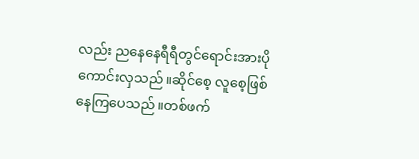လည်း ညနေနေရီရီတွင်ရောင်းအားပိုကောင်းလှသည်။ဆိုင်စေ့ လူစေ့ဖြစ်နေကြပေသည်။တစ်ဖက်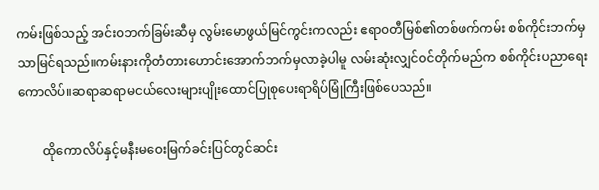ကမ်းဖြစ်သည့် အင်း၀ဘက်ခြမ်းဆီမှ လွမ်းမောဖွယ်မြင်ကွင်းကလည်း ဧရာ၀တီမြစ်၏တစ်ဖက်ကမ်း စစ်ကိုင်းဘက်မှသာမြင်ရသည်။ကမ်းနားကိုတံတားဟောင်းအောက်ဘက်မှလာခဲ့ပါမူ လမ်းဆုံးလျှင်၀င်တိုက်မည်က စစ်ကိုင်းပညာရေးကောလိပ်။ဆရာဆရာမငယ်လေးများပျိုးထောင်ပြုစုပေးရာရိပ်မြုံကြီးဖြစ်ပေသည်။

        ထိုကောလိပ်နှင့်မနီးမဝေးမြက်ခင်းပြင်တွင်ဆင်း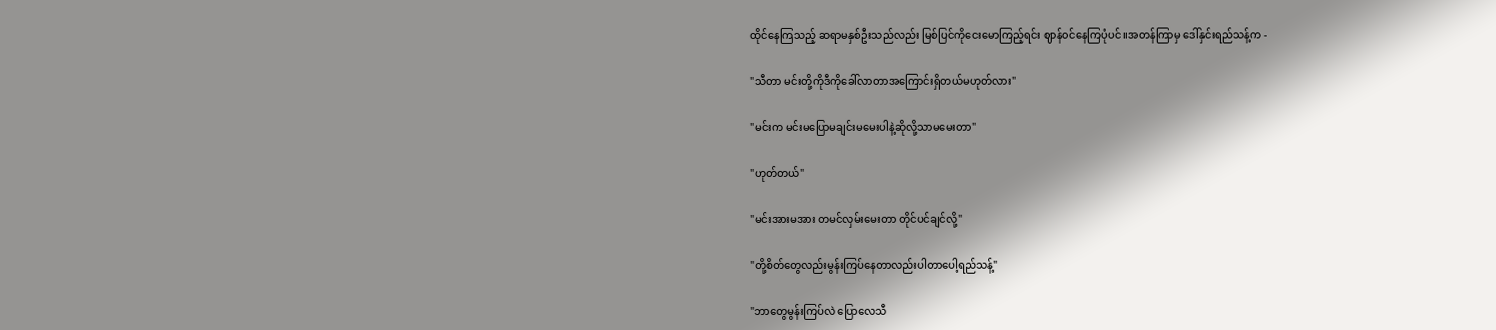ထိုင်နေကြသည့် ဆရာမနှစ်ဦးသည်လည်း မြစ်ပြင်ကိုငေးမောကြည့်ရင်း ဈာန်၀င်နေကြပုံပင်။အတန်ကြာမှ ဒေါ်နှင်းရည်သန့်က -

"သီတာ မင်းတို့ကိုဒီကိုခေါ်လာတာအကြောင်းရှိတယ်မဟုတ်လား"

"မင်းက မင်းမပြောမချင်းမမေးပါနဲ့ဆိုလို့သာမမေးတာ"

"ဟုတ်တယ်"

"မင်းအားမအား တမင်လှမ်းမေးတာ တိုင်ပင်ချင်လို့"

"တို့စိတ်တွေလည်းမွန်းကြပ်နေတာလည်းပါတာပေါ့ရည်သန့်"

"ဘာတွေမွန်းကြပ်လဲ ပြောလေသီ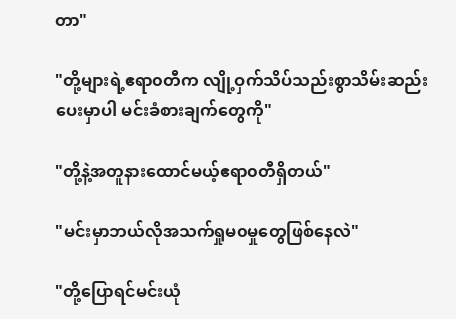တာ"

"တို့များရဲ့ဧရာ၀တီက လျို့ဝှက်သိပ်သည်းစွာသိမ်းဆည်းပေးမှာပါ မင်းခံစားချက်တွေကို"

"တို့နဲ့အတူနားထောင်မယ့်ဧရာ၀တီရှိတယ်"

"မင်းမှာဘယ်လိုအသက်ရှုမ၀မှုတွေဖြစ်နေလဲ"

"တို့ပြောရင်မင်းယုံ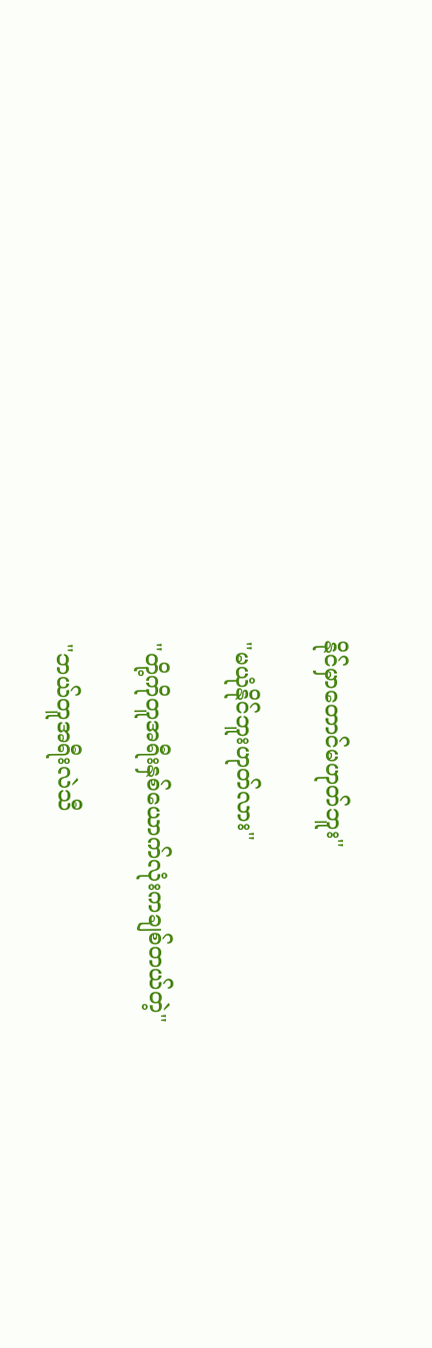နိုင်မှာတောင်မဟုတ်ဘူး"

"မယုံနိုင်ဘူးဟုတ်လား"

"တို့ကိုတူအရီးနှစ်ယောက်လုံးကချစ်တယ်တဲ့"

"ဘယ်တူအရီးလဲသီ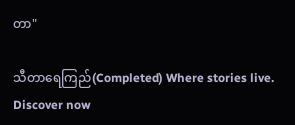တာ"

သီတာရေကြည်(Completed) Where stories live. Discover now